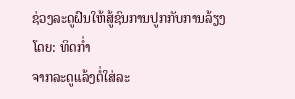ຊ່ວງລະດູຝົນໃຫ້ສູ້ຊົນການປູກກັບການລ້ຽງ
ໂດຍ: ທິດກໍ່າ
ຈາກລະດູແລ້ງຕໍ່ໃສ່ລະ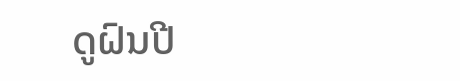ດູຝົນປີ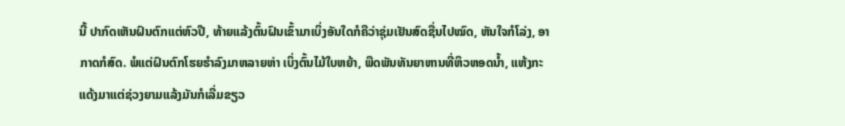ນີ້ ປາກົດເຫັນຝົນຕົກແຕ່ຫົວປີ, ທ້າຍແລ້ງຕົ້ນຝົນເຂົ້າມາເບິ່ງອັນໃດກໍຄືວ່າຊຸ່ມເຢັນສົດຊື່ນໄປໝົດ, ຫັນໃຈກໍໂລ່ງ, ອາກາດກໍສົດ. ພໍແຕ່ຝົນຕົກໂຮຍຮຳລົງມາຫລາຍຫ່າ ເບິ່ງຕົ້ນໄມ້ໃບຫຍ້າ, ພືດພັນທັນຍາຫານທີ່ຫິວຫອດນ້ຳ, ແຫ້ງກະແດ້ງມາແຕ່ຊ່ວງຍາມແລ້ງມັນກໍເລີ່ມຂຽວ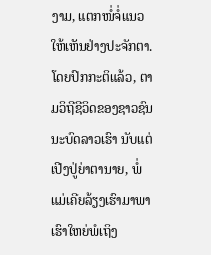ງາມ, ແຕກໜໍ່ຈໍ່ແນວໃຫ້ເຫັນຢ່າງປະຈັກຕາ.
ໂດຍປົກກະຕິແລ້ວ, ຕາມວິຖີຊີວິດຂອງຊາວຊົນນະບົດລາວເຮົາ ນັບແຕ່ເປີງປູ່ຍ່າຕານາຍ, ພໍ່ແມ່ເຄີຍລ້ຽງເຮົາມາພາເຮົາໃຫຍ່ພໍເຖິງ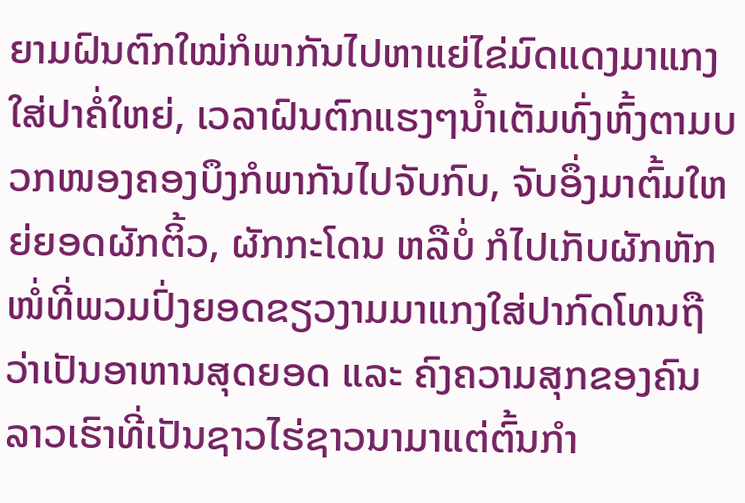ຍາມຝົນຕົກໃໝ່ກໍພາກັນໄປຫາແຍ່ໄຂ່ມົດແດງມາແກງໃສ່ປາຄໍ່ໃຫຍ່, ເວລາຝົນຕົກແຮງໆນ້ຳເຕັມທົ່ງຫົ້ງຕາມບວກໜອງຄອງບຶງກໍພາກັນໄປຈັບກົບ, ຈັບອຶ່ງມາຕົ້ມໃຫຍ່ຍອດຜັກຕິ້ວ, ຜັກກະໂດນ ຫລືບໍ່ ກໍໄປເກັບຜັກຫັກໜໍ່ທີ່ພວມປົ່ງຍອດຂຽວງາມມາແກງໃສ່ປາກົດໂທນຖືວ່າເປັນອາຫານສຸດຍອດ ແລະ ຄົງຄວາມສຸກຂອງຄົນລາວເຮົາທີ່ເປັນຊາວໄຮ່ຊາວນາມາແຕ່ຕົ້ນກຳ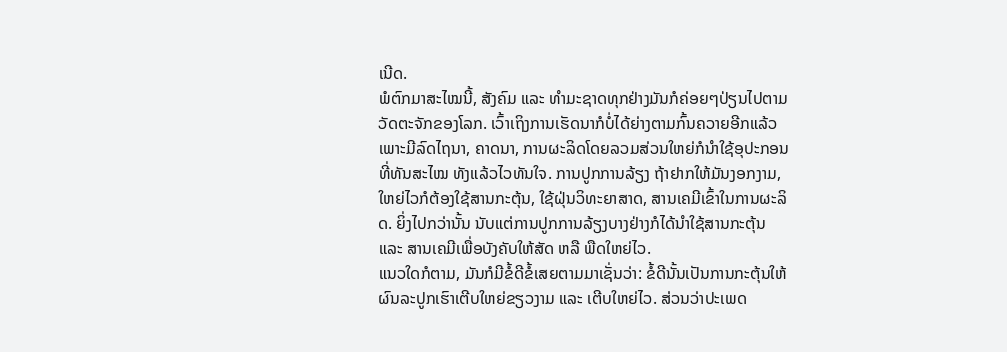ເນີດ.
ພໍຕົກມາສະໄໝນີ້, ສັງຄົມ ແລະ ທຳມະຊາດທຸກຢ່າງມັນກໍຄ່ອຍໆປ່ຽນໄປຕາມວັດຕະຈັກຂອງໂລກ. ເວົ້າເຖິງການເຮັດນາກໍບໍ່ໄດ້ຍ່າງຕາມກົ້ນຄວາຍອີກແລ້ວ ເພາະມີລົດໄຖນາ, ຄາດນາ, ການຜະລິດໂດຍລວມສ່ວນໃຫຍ່ກໍນຳໃຊ້ອຸປະກອນທີ່ທັນສະໄໝ ທັງແລ້ວໄວທັນໃຈ. ການປູກການລ້ຽງ ຖ້າຢາກໃຫ້ມັນງອກງາມ, ໃຫຍ່ໄວກໍຕ້ອງໃຊ້ສານກະຕຸ້ນ, ໃຊ້ຝຸ່ນວິທະຍາສາດ, ສານເຄມີເຂົ້າໃນການຜະລິດ. ຍິ່ງໄປກວ່ານັ້ນ ນັບແຕ່ການປູກການລ້ຽງບາງຢ່າງກໍໄດ້ນຳໃຊ້ສານກະຕຸ້ນ ແລະ ສານເຄມີເພື່ອບັງຄັບໃຫ້ສັດ ຫລື ພືດໃຫຍ່ໄວ.
ແນວໃດກໍຕາມ, ມັນກໍມີຂໍ້ດີຂໍ້ເສຍຕາມມາເຊັ່ນວ່າ: ຂໍ້ດີນັ້ນເປັນການກະຕຸ້ນໃຫ້ຜົນລະປູກເຮົາເຕີບໃຫຍ່ຂຽວງາມ ແລະ ເຕີບໃຫຍ່ໄວ. ສ່ວນວ່າປະເພດ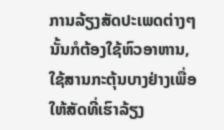ການລ້ຽງສັດປະເພດຕ່າງໆນັ້ນກໍຕ້ອງໃຊ້ຫົວອາຫານ, ໃຊ້ສານກະຕຸ້ນບາງຢ່າງເພື່ອໃຫ້ສັດທີ່ເຮົາລ້ຽງ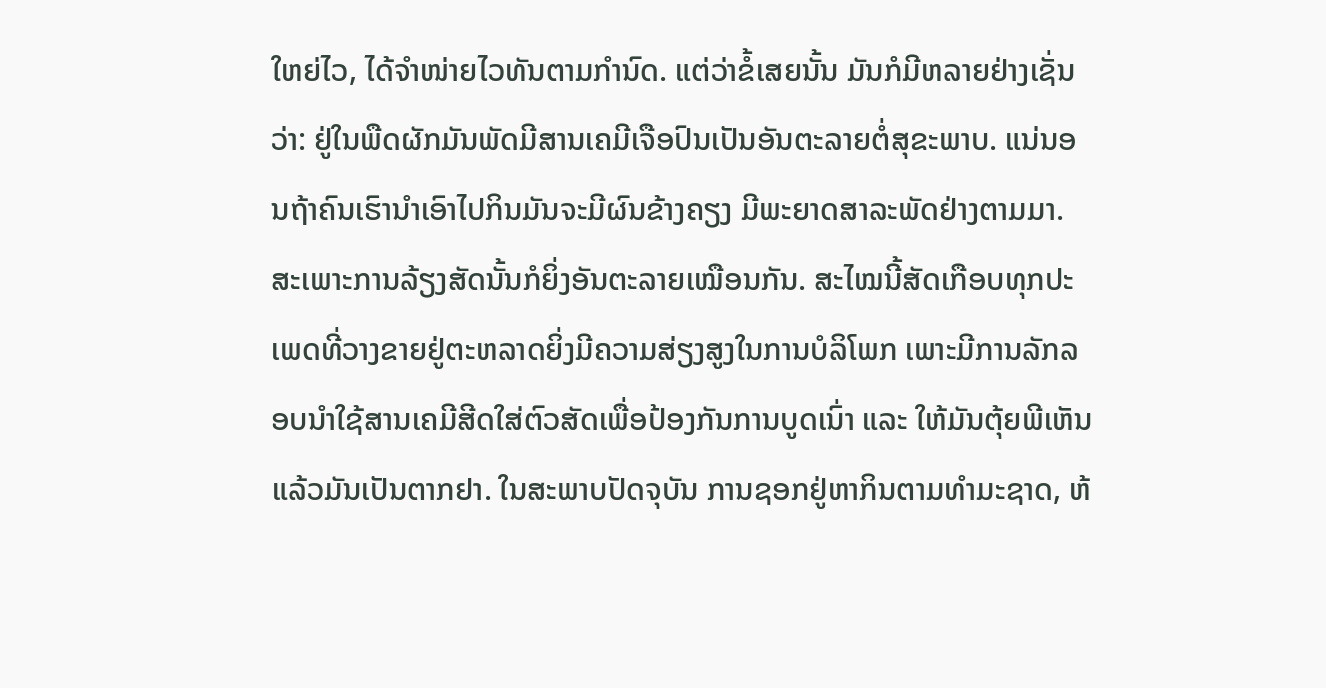ໃຫຍ່ໄວ, ໄດ້ຈຳໜ່າຍໄວທັນຕາມກຳນົດ. ແຕ່ວ່າຂໍ້ເສຍນັ້ນ ມັນກໍມີຫລາຍຢ່າງເຊັ່ນວ່າ: ຢູ່ໃນພືດຜັກມັນພັດມີສານເຄມີເຈືອປົນເປັນອັນຕະລາຍຕໍ່ສຸຂະພາບ. ແນ່ນອນຖ້າຄົນເຮົານຳເອົາໄປກິນມັນຈະມີຜົນຂ້າງຄຽງ ມີພະຍາດສາລະພັດຢ່າງຕາມມາ. ສະເພາະການລ້ຽງສັດນັ້ນກໍຍິ່ງອັນຕະລາຍເໝືອນກັນ. ສະໄໝນີ້ສັດເກືອບທຸກປະເພດທີ່ວາງຂາຍຢູ່ຕະຫລາດຍິ່ງມີຄວາມສ່ຽງສູງໃນການບໍລິໂພກ ເພາະມີການລັກລອບນຳໃຊ້ສານເຄມີສີດໃສ່ຕົວສັດເພື່ອປ້ອງກັນການບູດເນົ່າ ແລະ ໃຫ້ມັນຕຸ້ຍພີເຫັນແລ້ວມັນເປັນຕາກຢາ. ໃນສະພາບປັດຈຸບັນ ການຊອກຢູ່ຫາກິນຕາມທຳມະຊາດ, ຫ້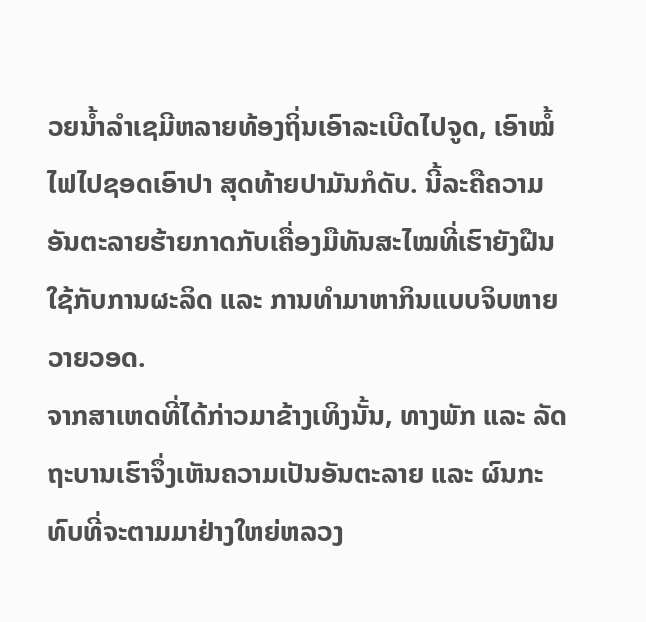ວຍນ້ຳລຳເຊມີຫລາຍທ້ອງຖິ່ນເອົາລະເບີດໄປຈູດ, ເອົາໝໍ້ໄຟໄປຊອດເອົາປາ ສຸດທ້າຍປາມັນກໍດັບ. ນີ້ລະຄືຄວາມອັນຕະລາຍຮ້າຍກາດກັບເຄື່ອງມືທັນສະໄໝທີ່ເຮົາຍັງຝືນໃຊ້ກັບການຜະລິດ ແລະ ການທຳມາຫາກິນແບບຈິບຫາຍວາຍວອດ.
ຈາກສາເຫດທີ່ໄດ້ກ່າວມາຂ້າງເທິງນັ້ນ, ທາງພັກ ແລະ ລັດຖະບານເຮົາຈຶ່ງເຫັນຄວາມເປັນອັນຕະລາຍ ແລະ ຜົນກະທົບທີ່ຈະຕາມມາຢ່າງໃຫຍ່ຫລວງ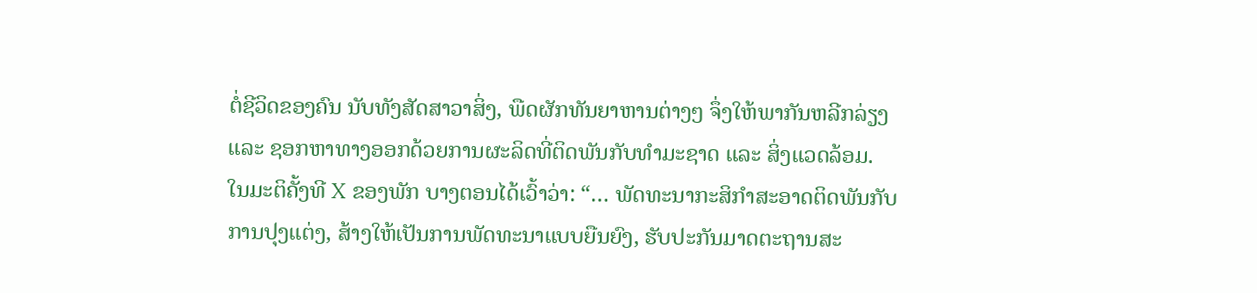ຕໍ່ຊີວິດຂອງຄົນ ນັບທັງສັດສາວາສິ່ງ, ພືດຜັກທັນຍາຫານຕ່າງໆ ຈຶ່ງໃຫ້ພາກັນຫລີກລ່ຽງ ແລະ ຊອກຫາທາງອອກດ້ວຍການຜະລິດທີ່ຕິດພັນກັບທຳມະຊາດ ແລະ ສິ່ງແວດລ້ອມ. ໃນມະຕິຄັ້ງທີ X ຂອງພັກ ບາງຕອນໄດ້ເວົ້າວ່າ: “… ພັດທະນາກະສິກຳສະອາດຕິດພັນກັບການປຸງແຕ່ງ, ສ້າງໃຫ້ເປັນການພັດທະນາແບບຍືນຍົງ, ຮັບປະກັນມາດຕະຖານສະ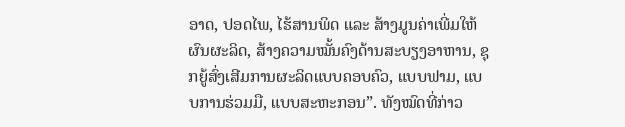ອາດ, ປອດໄພ, ໄຮ້ສານພິດ ແລະ ສ້າງມູນຄ່າເພີ່ມໃຫ້ຜົນຜະລິດ, ສ້າງຄວາມໝັ້ນຄົງດ້ານສະບຽງອາຫານ, ຊຸກຍູ້ສົ່ງເສີມການຜະລິດແບບຄອບຄົວ, ແບບຟາມ, ແບບການຮ່ວມມື, ແບບສະຫະກອນ”. ທັງໝົດທີ່ກ່າວ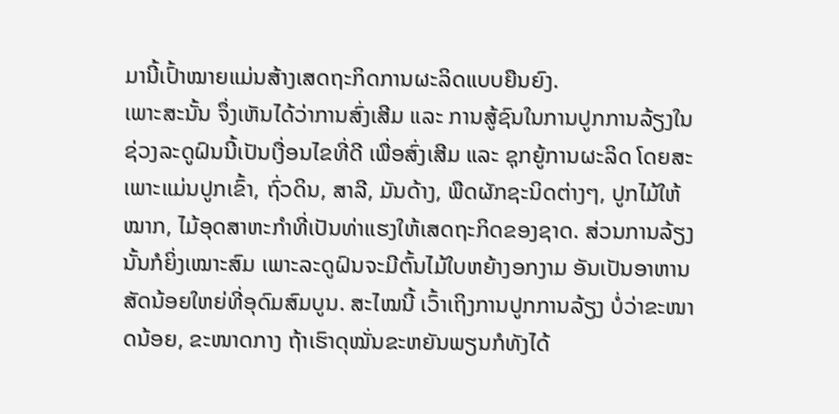ມານີ້ເປົ້າໝາຍແມ່ນສ້າງເສດຖະກິດການຜະລິດແບບຍືນຍົງ.
ເພາະສະນັ້ນ ຈຶ່ງເຫັນໄດ້ວ່າການສົ່ງເສີມ ແລະ ການສູ້ຊົນໃນການປູກການລ້ຽງໃນຊ່ວງລະດູຝົນນີ້ເປັນເງື່ອນໄຂທີ່ດີ ເພື່ອສົ່ງເສີມ ແລະ ຊຸກຍູ້ການຜະລິດ ໂດຍສະເພາະແມ່ນປູກເຂົ້າ, ຖົ່ວດິນ, ສາລີ, ມັນດ້າງ, ພືດຜັກຊະນິດຕ່າງໆ, ປູກໄມ້ໃຫ້ໝາກ, ໄມ້ອຸດສາຫະກຳທີ່ເປັນທ່າແຮງໃຫ້ເສດຖະກິດຂອງຊາດ. ສ່ວນການລ້ຽງນັ້ນກໍຍິ່ງເໝາະສົມ ເພາະລະດູຝົນຈະມີຕົ້ນໄມ້ໃບຫຍ້າງອກງາມ ອັນເປັນອາຫານສັດນ້ອຍໃຫຍ່ທີ່ອຸດົມສົມບູນ. ສະໄໝນີ້ ເວົ້າເຖິງການປູກການລ້ຽງ ບໍ່ວ່າຂະໜາດນ້ອຍ, ຂະໜາດກາງ ຖ້າເຮົາດຸໝັ່ນຂະຫຍັນພຽນກໍທັງໄດ້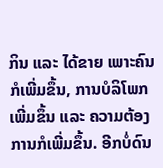ກິນ ແລະ ໄດ້ຂາຍ ເພາະຄົນກໍເພີ່ມຂຶ້ນ, ການບໍລິໂພກເພີ່ມຂຶ້ນ ແລະ ຄວາມຕ້ອງການກໍເພີ່ມຂຶ້ນ. ອີກບໍ່ດົນ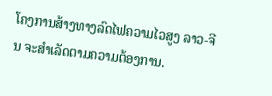ໂຄງການສ້າງທາງລົດໄຟຄວາມໄວສູງ ລາວ-ຈີນ ຈະສຳເລັດຕາມຄວາມຕ້ອງການ.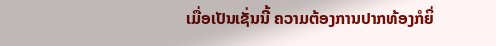ເມື່ອເປັນເຊັ່ນນີ້ ຄວາມຕ້ອງການປາກທ້ອງກໍຍິ່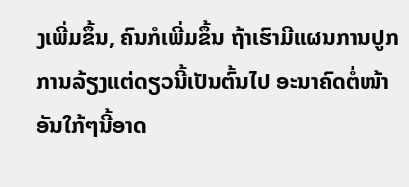ງເພີ່ມຂຶ້ນ, ຄົນກໍເພີ່ມຂຶ້ນ ຖ້າເຮົາມີແຜນການປູກການລ້ຽງແຕ່ດຽວນີ້ເປັນຕົ້ນໄປ ອະນາຄົດຕໍ່ໜ້າອັນໃກ້ໆນີ້ອາດ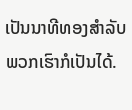ເປັນນາທີທອງສຳລັບພວກເຮົາກໍເປັນໄດ້.